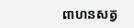ពាហនសត្វ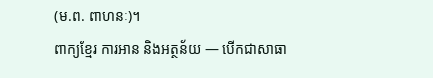(ម.ព. ពាហនៈ)។
ពាក្យខ្មែរ ការអាន និងអត្ថន័យ — បើកជាសាធា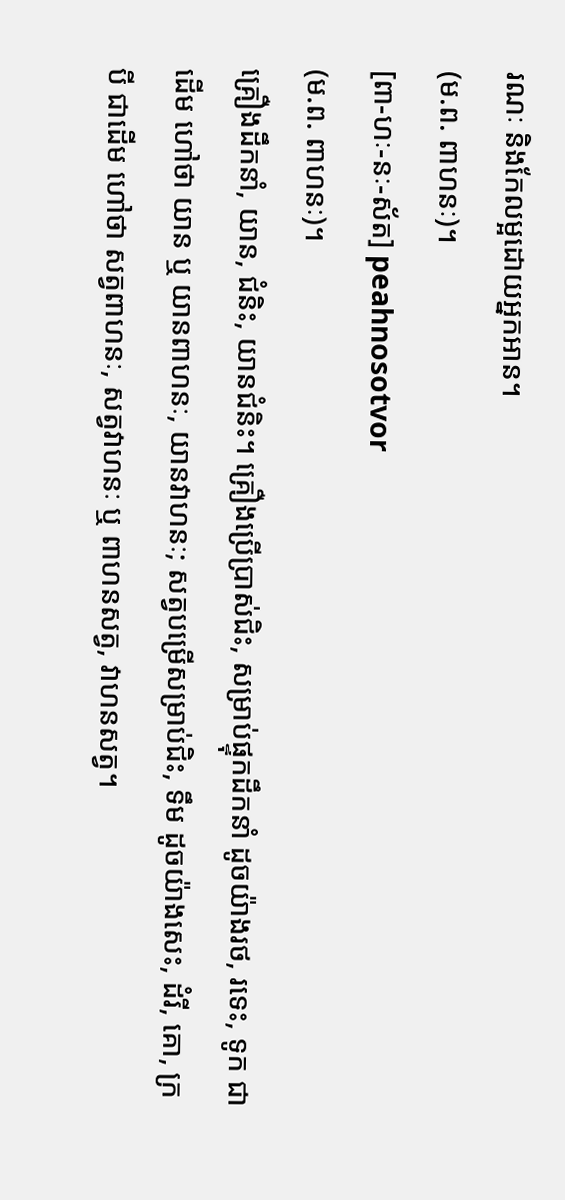រណៈ និងកែលម្អដោយអ្នកអាន។
(ម.ព. ពាហនៈ)។
[ពា-ហៈ-នៈ-ស័ត] peahnosotvor
(ម.ព. ពាហនៈ)។
គ្រឿងដឹកនាំ, យាន, ជំនិះ, យានជំនិះ។ គ្រឿងប្រើប្រាស់ជិះ, សម្រាប់ផ្ទុកដឹកនាំ ដូចយ៉ាងរថ, រទេះ, ទូក ជាដើម ហៅថា យាន ឬ យានពាហនៈ, យានវាហនៈ; សត្វបម្រើសម្រាប់ជិះ, ទឹម ដូចយ៉ាងសេះ, ដំរី, គោ, ក្របី ជាដើម ហៅថា សត្វពាហនៈ, សត្វវាហនៈ ឬ ពាហនសត្វ, វាហនសត្វ។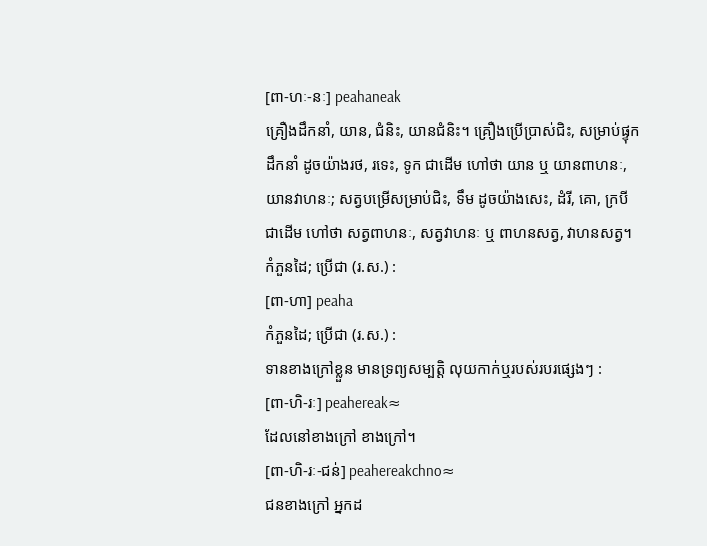[ពា-ហៈ-នៈ] peahaneak
គ្រឿងដឹកនាំ, យាន, ជំនិះ, យានជំនិះ។ គ្រឿងប្រើប្រាស់ជិះ, សម្រាប់ផ្ទុកដឹកនាំ ដូចយ៉ាងរថ, រទេះ, ទូក ជាដើម ហៅថា យាន ឬ យានពាហនៈ, យានវាហនៈ; សត្វបម្រើសម្រាប់ជិះ, ទឹម ដូចយ៉ាងសេះ, ដំរី, គោ, ក្របី ជាដើម ហៅថា សត្វពាហនៈ, សត្វវាហនៈ ឬ ពាហនសត្វ, វាហនសត្វ។
កំភួនដៃ; ប្រើជា (រ.ស.) :
[ពា-ហា] peaha
កំភួនដៃ; ប្រើជា (រ.ស.) :
ទានខាងក្រៅខ្លួន មានទ្រព្យសម្បត្តិ លុយកាក់ឬរបស់របរផ្សេងៗ :
[ពា-ហិ-រៈ] peahereak≈
ដែលនៅខាងក្រៅ ខាងក្រៅ។
[ពា-ហិ-រៈ-ជន់] peahereakchno≈
ជនខាងក្រៅ អ្នកដ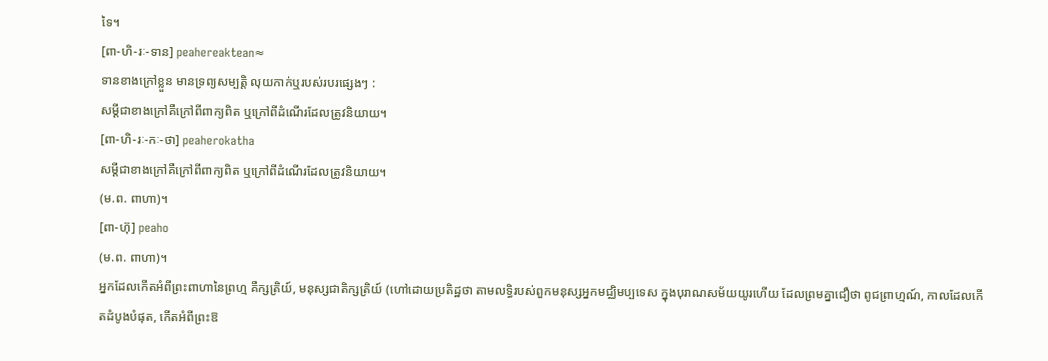ទៃ។
[ពា-ហិ-រៈ-ទាន] peahereaktean≈
ទានខាងក្រៅខ្លួន មានទ្រព្យសម្បត្តិ លុយកាក់ឬរបស់របរផ្សេងៗ :
សម្ដីជាខាងក្រៅគឺក្រៅពីពាក្យពិត ឬក្រៅពីដំណើរដែលត្រូវនិយាយ។
[ពា-ហិ-រៈ-កៈ-ថា] peaherokatha
សម្ដីជាខាងក្រៅគឺក្រៅពីពាក្យពិត ឬក្រៅពីដំណើរដែលត្រូវនិយាយ។
(ម.ព. ពាហា)។
[ពា-ហ៊ុ] peaho
(ម.ព. ពាហា)។
អ្នកដែលកើតអំពីព្រះពាហានៃព្រហ្ម គឺក្សត្រិយ៍, មនុស្សជាតិក្សត្រិយ៍ (ហៅដោយប្រតិដ្ឋថា តាមលទ្ធិរបស់ពួកមនុស្សអ្នកមជ្ឈិមប្បទេស ក្នុងបុរាណសម័យយូរហើយ ដែលព្រមគ្នាជឿថា ពូជព្រាហ្មណ៍, កាលដែលកើតដំបូងបំផុត, កើតអំពីព្រះឱ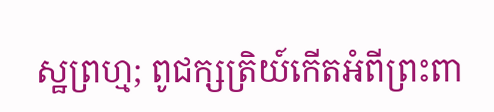ស្ឋព្រហ្ម; ពូជក្សត្រិយ៍កើតអំពីព្រះពា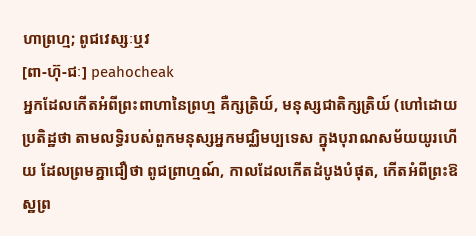ហាព្រហ្ម; ពូជវេស្សៈឬវ
[ពា-ហ៊ុ-ជៈ] peahocheak
អ្នកដែលកើតអំពីព្រះពាហានៃព្រហ្ម គឺក្សត្រិយ៍, មនុស្សជាតិក្សត្រិយ៍ (ហៅដោយប្រតិដ្ឋថា តាមលទ្ធិរបស់ពួកមនុស្សអ្នកមជ្ឈិមប្បទេស ក្នុងបុរាណសម័យយូរហើយ ដែលព្រមគ្នាជឿថា ពូជព្រាហ្មណ៍, កាលដែលកើតដំបូងបំផុត, កើតអំពីព្រះឱស្ឋព្រ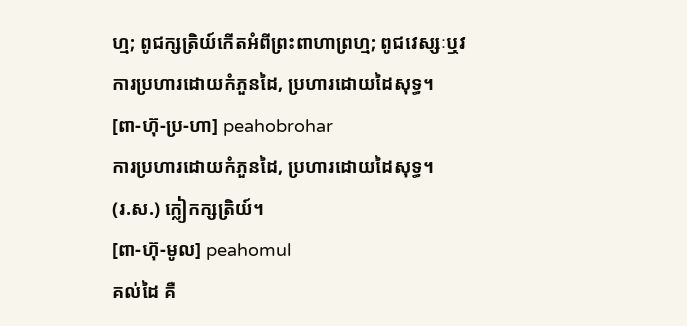ហ្ម; ពូជក្សត្រិយ៍កើតអំពីព្រះពាហាព្រហ្ម; ពូជវេស្សៈឬវ
ការប្រហារដោយកំភួនដៃ, ប្រហារដោយដៃសុទ្ធ។
[ពា-ហ៊ុ-ប្រ-ហា] peahobrohar
ការប្រហារដោយកំភួនដៃ, ប្រហារដោយដៃសុទ្ធ។
(រ.ស.) ក្លៀកក្សត្រិយ៍។
[ពា-ហ៊ុ-មូល] peahomul
គល់ដៃ គឺ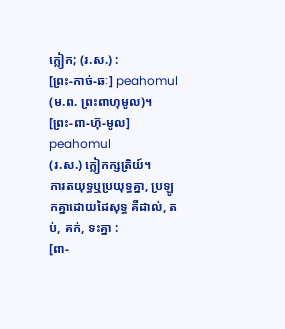ក្លៀក; (រ.ស.) :
[ព្រះ-កាច់-ឆៈ] peahomul
(ម.ព. ព្រះពាហុមូល)។
[ព្រះ-ពា-ហ៊ុ-មូល] peahomul
(រ.ស.) ក្លៀកក្សត្រិយ៍។
ការតយុទ្ធឬប្រយុទ្ធគ្នា, ប្រឡូកគ្នាដោយដៃសុទ្ធ គឺដាល់, តប់, គក់, ទះគ្នា :
[ពា-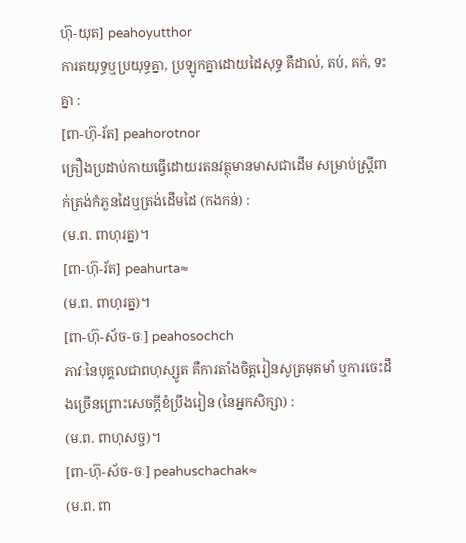ហ៊ុ-យុត] peahoyutthor
ការតយុទ្ធឬប្រយុទ្ធគ្នា, ប្រឡូកគ្នាដោយដៃសុទ្ធ គឺដាល់, តប់, គក់, ទះគ្នា :
[ពា-ហ៊ុ-រ័ត] peahorotnor
គ្រឿងប្រដាប់កាយធ្វើដោយរតនវត្ថុមានមាសជាដើម សម្រាប់ស្ត្រីពាក់ត្រង់កំភួនដៃឬត្រង់ដើមដៃ (កងកន់) :
(ម.ព. ពាហុរត្ន)។
[ពា-ហ៊ុ-រ័ត] peahurta≈
(ម.ព. ពាហុរត្ន)។
[ពា-ហ៊ុ-ស័ច-ចៈ] peahosochch
ភាវៈនៃបុគ្គលជាពហុស្សូត គឺការតាំងចិត្តរៀនសូត្រមុតមាំ ឬការចេះដឹងច្រើនព្រោះសេចក្ដីខំប្រឹងរៀន (នៃអ្នកសិក្សា) :
(ម.ព. ពាហុសច្ច)។
[ពា-ហ៊ុ-ស័ច-ចៈ] peahuschachak≈
(ម.ព. ពា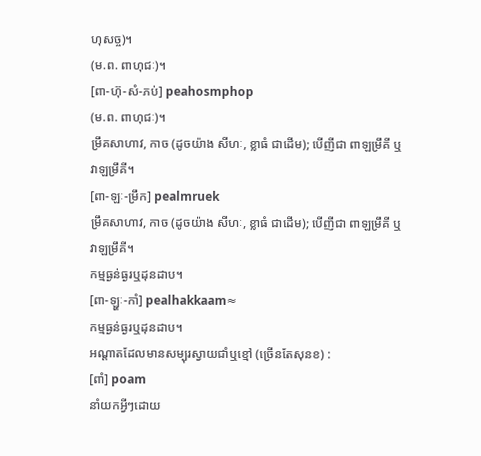ហុសច្ច)។
(ម.ព. ពាហុជៈ)។
[ពា-ហ៊ុ-សំ-ភប់] peahosmphop
(ម.ព. ពាហុជៈ)។
ម្រឹគសាហាវ, កាច (ដូចយ៉ាង សីហៈ, ខ្លាធំ ជាដើម); បើញីជា ពាឡម្រឹគី ឬ វាឡម្រឹគី។
[ពា-ឡៈ-ម្រឹក] pealmruek
ម្រឹគសាហាវ, កាច (ដូចយ៉ាង សីហៈ, ខ្លាធំ ជាដើម); បើញីជា ពាឡម្រឹគី ឬ វាឡម្រឹគី។
កម្មធ្ងន់ធ្ងរឬដុនដាប។
[ពា-ឡ្ហៈ-កាំ] pealhakkaam≈
កម្មធ្ងន់ធ្ងរឬដុនដាប។
អណ្ដាតដែលមានសម្បុរស្វាយជាំឬខ្មៅ (ច្រើនតែសុនខ) :
[ពាំ] poam
នាំយកអ្វីៗដោយ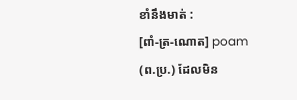ខាំនឹងមាត់ :
[ពាំ-ត្រ-ណោត] poam
(ព.ប្រ.) ដែលមិន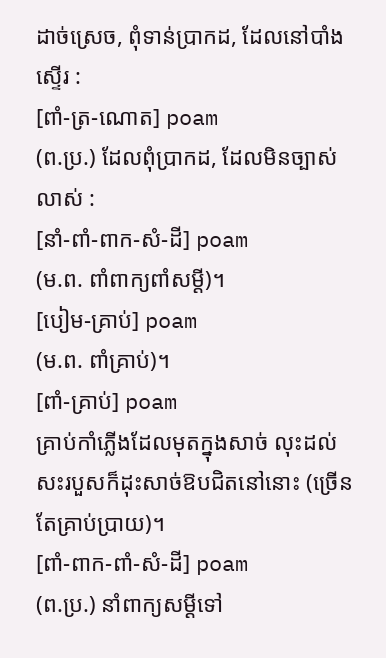ដាច់ស្រេច, ពុំទាន់ប្រាកដ, ដែលនៅបាំងស្ទើរ :
[ពាំ-ត្រ-ណោត] poam
(ព.ប្រ.) ដែលពុំប្រាកដ, ដែលមិនច្បាស់លាស់ :
[នាំ-ពាំ-ពាក-សំ-ដី] poam
(ម.ព. ពាំពាក្យពាំសម្ដី)។
[បៀម-គ្រាប់] poam
(ម.ព. ពាំគ្រាប់)។
[ពាំ-គ្រាប់] poam
គ្រាប់កាំភ្លើងដែលមុតក្នុងសាច់ លុះដល់សះរបួសក៏ដុះសាច់ឱបជិតនៅនោះ (ច្រើនតែគ្រាប់ប្រាយ)។
[ពាំ-ពាក-ពាំ-សំ-ដី] poam
(ព.ប្រ.) នាំពាក្យសម្ដីទៅ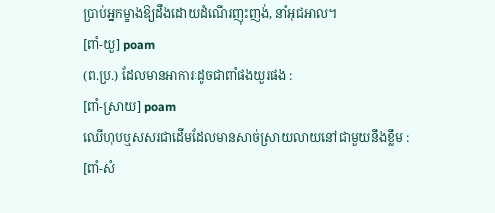ប្រាប់អ្នកម្ខាងឱ្យដឹងដោយដំណើរញុះញង់, នាំអុជអាល។
[ពាំ-យួ] poam
(ព.ប្រ.) ដែលមានអាការៈដូចជាពាំផងយួរផង :
[ពាំ-ស្រាយ] poam
ឈើហុបឬសសរជាដើមដែលមានសាច់ស្រាយលាយនៅជាមួយនឹងខ្លឹម :
[ពាំ-សំ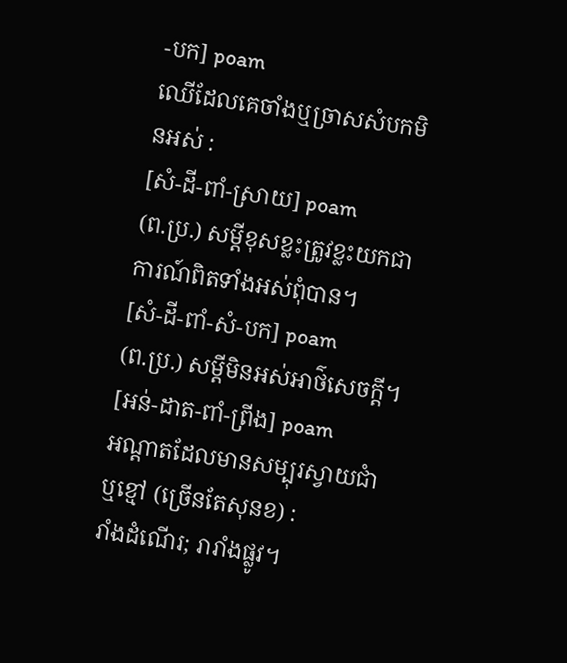-បក] poam
ឈើដែលគេចាំងឬច្រាសសំបកមិនអស់ :
[សំ-ដី-ពាំ-ស្រាយ] poam
(ព.ប្រ.) សម្ដីខុសខ្លះត្រូវខ្លះយកជាការណ៍ពិតទាំងអស់ពុំបាន។
[សំ-ដី-ពាំ-សំ-បក] poam
(ព.ប្រ.) សម្ដីមិនអស់អាថ៌សេចក្ដី។
[អន់-ដាត-ពាំ-ព្រីង] poam
អណ្ដាតដែលមានសម្បុរស្វាយជាំឬខ្មៅ (ច្រើនតែសុនខ) :
រាំងដំណើរ; រារាំងផ្លូវ។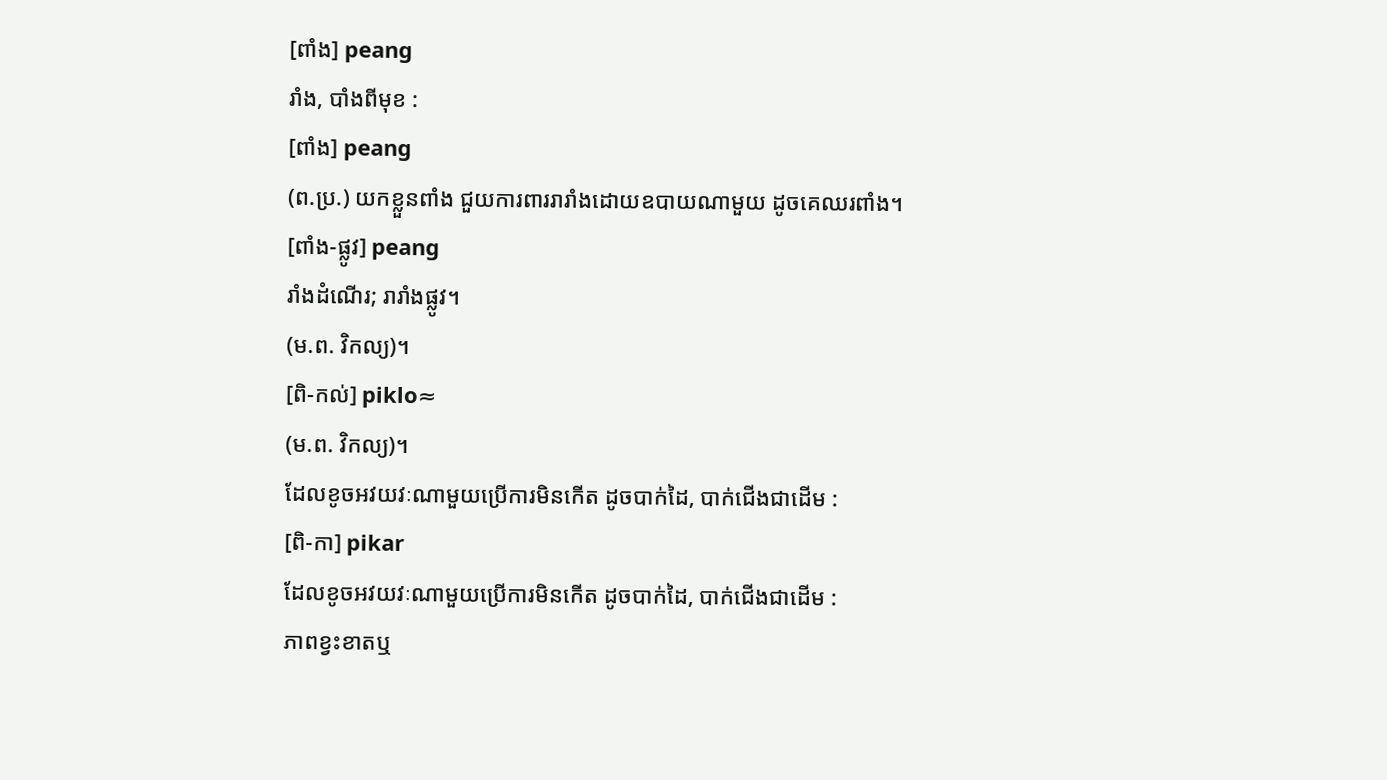[ពាំង] peang
រាំង, បាំងពីមុខ :
[ពាំង] peang
(ព.ប្រ.) យកខ្លួនពាំង ជួយការពាររារាំងដោយឧបាយណាមួយ ដូចគេឈរពាំង។
[ពាំង-ផ្លូវ] peang
រាំងដំណើរ; រារាំងផ្លូវ។
(ម.ព. វិកល្យ)។
[ពិ-កល់] piklo≈
(ម.ព. វិកល្យ)។
ដែលខូចអវយវៈណាមួយប្រើការមិនកើត ដូចបាក់ដៃ, បាក់ជើងជាដើម :
[ពិ-កា] pikar
ដែលខូចអវយវៈណាមួយប្រើការមិនកើត ដូចបាក់ដៃ, បាក់ជើងជាដើម :
ភាពខ្វះខាតឬ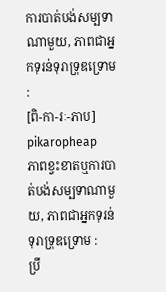ការបាត់បង់សម្បទាណាមួយ, ភាពជាអ្នកទុរន់ទុរាទ្រុឌទ្រោម :
[ពិ-កា-រៈ-ភាប] pikaropheap
ភាពខ្វះខាតឬការបាត់បង់សម្បទាណាមួយ, ភាពជាអ្នកទុរន់ទុរាទ្រុឌទ្រោម :
ប្រឹ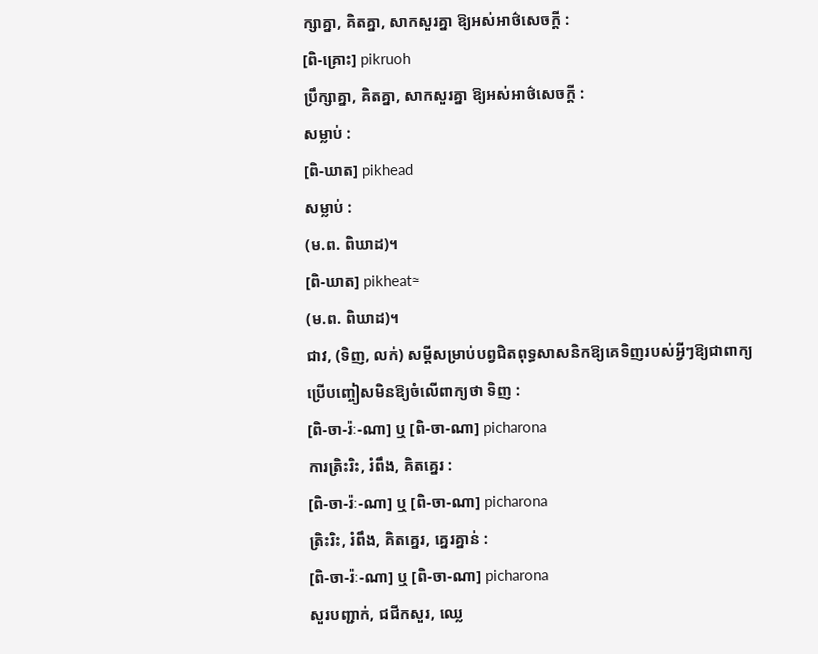ក្សាគ្នា, គិតគ្នា, សាកសួរគ្នា ឱ្យអស់អាថ៌សេចក្ដី :
[ពិ-គ្រោះ] pikruoh
ប្រឹក្សាគ្នា, គិតគ្នា, សាកសួរគ្នា ឱ្យអស់អាថ៌សេចក្ដី :
សម្លាប់ :
[ពិ-ឃាត] pikhead
សម្លាប់ :
(ម.ព. ពិឃាដ)។
[ពិ-ឃាត] pikheat≈
(ម.ព. ពិឃាដ)។
ជាវ, (ទិញ, លក់) សម្ដីសម្រាប់បព្វជិតពុទ្ធសាសនិកឱ្យគេទិញរបស់អ្វីៗឱ្យជាពាក្យប្រើបញ្ចៀសមិនឱ្យចំលើពាក្យថា ទិញ :
[ពិ-ចា-រ៉ៈ-ណា] ឬ [ពិ-ចា-ណា] picharona
ការត្រិះរិះ, រំពឹង, គិតគ្នេរ :
[ពិ-ចា-រ៉ៈ-ណា] ឬ [ពិ-ចា-ណា] picharona
ត្រិះរិះ, រំពឹង, គិតគ្នេរ, គ្នេរគ្នាន់ :
[ពិ-ចា-រ៉ៈ-ណា] ឬ [ពិ-ចា-ណា] picharona
សួរបញ្ជាក់, ជជីកសួរ, ឈ្លេ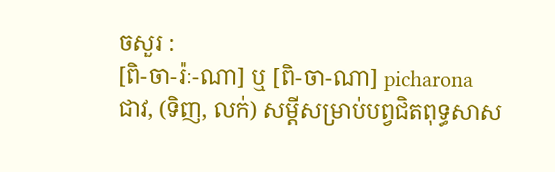ចសួរ :
[ពិ-ចា-រ៉ៈ-ណា] ឬ [ពិ-ចា-ណា] picharona
ជាវ, (ទិញ, លក់) សម្ដីសម្រាប់បព្វជិតពុទ្ធសាស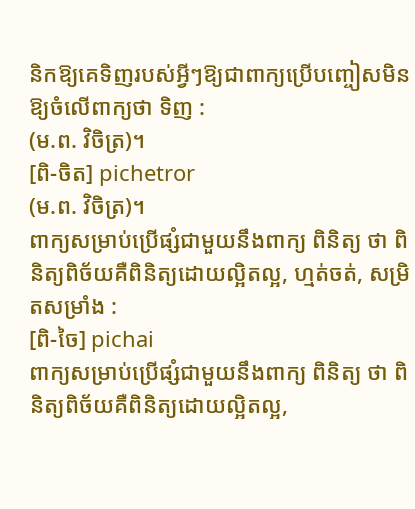និកឱ្យគេទិញរបស់អ្វីៗឱ្យជាពាក្យប្រើបញ្ចៀសមិនឱ្យចំលើពាក្យថា ទិញ :
(ម.ព. វិចិត្រ)។
[ពិ-ចិត] pichetror
(ម.ព. វិចិត្រ)។
ពាក្យសម្រាប់ប្រើផ្សំជាមួយនឹងពាក្យ ពិនិត្យ ថា ពិនិត្យពិច័យគឺពិនិត្យដោយល្អិតល្អ, ហ្មត់ចត់, សម្រិតសម្រាំង :
[ពិ-ចៃ] pichai
ពាក្យសម្រាប់ប្រើផ្សំជាមួយនឹងពាក្យ ពិនិត្យ ថា ពិនិត្យពិច័យគឺពិនិត្យដោយល្អិតល្អ,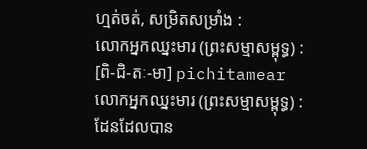ហ្មត់ចត់, សម្រិតសម្រាំង :
លោកអ្នកឈ្នះមារ (ព្រះសម្មាសម្ពុទ្ធ) :
[ពិ-ជិ-តៈ-មា] pichitamear
លោកអ្នកឈ្នះមារ (ព្រះសម្មាសម្ពុទ្ធ) :
ដែនដែលបាន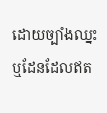ដោយច្បាំងឈ្នះ ឬដែនដែលឥត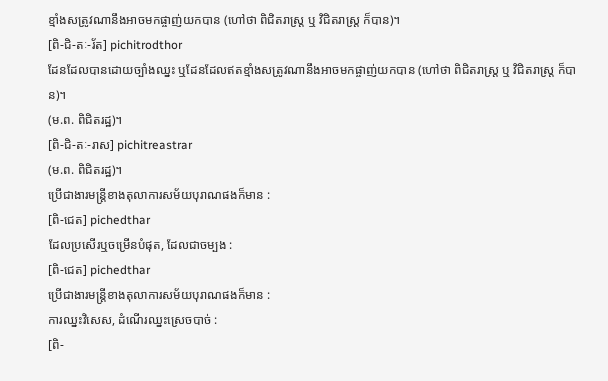ខ្មាំងសត្រូវណានឹងអាចមកផ្ចាញ់យកបាន (ហៅថា ពិជិតរាស្ត្រ ឬ វិជិតរាស្ត្រ ក៏បាន)។
[ពិ-ជិ-តៈ-រ័ត] pichitrodthor
ដែនដែលបានដោយច្បាំងឈ្នះ ឬដែនដែលឥតខ្មាំងសត្រូវណានឹងអាចមកផ្ចាញ់យកបាន (ហៅថា ពិជិតរាស្ត្រ ឬ វិជិតរាស្ត្រ ក៏បាន)។
(ម.ព. ពិជិតរដ្ឋ)។
[ពិ-ជិ-តៈ-រាស] pichitreastrar
(ម.ព. ពិជិតរដ្ឋ)។
ប្រើជាងារមន្ត្រីខាងតុលាការសម័យបុរាណផងក៏មាន :
[ពិ-ជេត] pichedthar
ដែលប្រសើរឬចម្រើនបំផុត, ដែលជាចម្បង :
[ពិ-ជេត] pichedthar
ប្រើជាងារមន្ត្រីខាងតុលាការសម័យបុរាណផងក៏មាន :
ការឈ្នះវិសេស, ដំណើរឈ្នះស្រេចបាច់ :
[ពិ-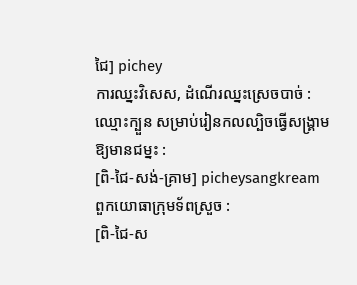ជៃ] pichey
ការឈ្នះវិសេស, ដំណើរឈ្នះស្រេចបាច់ :
ឈ្មោះក្បួន សម្រាប់រៀនកលល្បិចធ្វើសង្គ្រាម ឱ្យមានជម្នះ :
[ពិ-ជៃ-សង់-គ្រាម] picheysangkream
ពួកយោធាក្រុមទ័ពស្រួច :
[ពិ-ជៃ-ស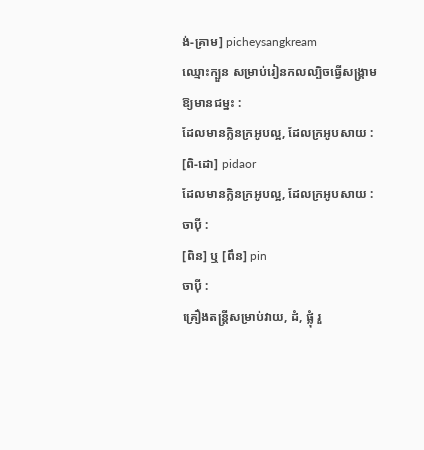ង់-គ្រាម] picheysangkream
ឈ្មោះក្បួន សម្រាប់រៀនកលល្បិចធ្វើសង្គ្រាម ឱ្យមានជម្នះ :
ដែលមានក្លិនក្រអូបល្អ, ដែលក្រអូបសាយ :
[ពិ-ដោ] pidaor
ដែលមានក្លិនក្រអូបល្អ, ដែលក្រអូបសាយ :
ចាប៉ី :
[ពិន] ឬ [ពឹន] pin
ចាប៉ី :
គ្រឿងតន្ត្រីសម្រាប់វាយ, ដំ, ផ្លុំ រួ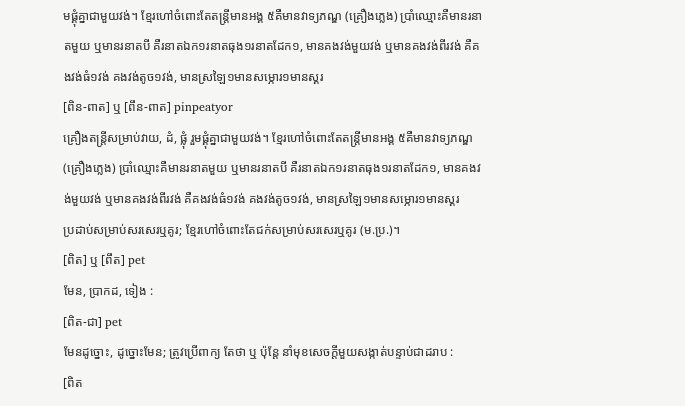មផ្គុំគ្នាជាមួយវង់។ ខ្មែរហៅចំពោះតែតន្ត្រីមានអង្គ ៥គឺមានវាទ្យភណ្ឌ (គ្រឿងភ្លេង) ប្រាំឈ្មោះគឺមានរនាតមួយ ឬមានរនាតបី គឺរនាតឯក១រនាតធុង១រនាតដែក១, មានគងវង់មួយវង់ ឬមានគងវង់ពីរវង់ គឺគងវង់ធំ១វង់ គងវង់តូច១វង់, មានស្រឡៃ១មានសម្ភោរ១មានស្គរ
[ពិន-ពាត] ឬ [ពឹន-ពាត] pinpeatyor
គ្រឿងតន្ត្រីសម្រាប់វាយ, ដំ, ផ្លុំ រួមផ្គុំគ្នាជាមួយវង់។ ខ្មែរហៅចំពោះតែតន្ត្រីមានអង្គ ៥គឺមានវាទ្យភណ្ឌ (គ្រឿងភ្លេង) ប្រាំឈ្មោះគឺមានរនាតមួយ ឬមានរនាតបី គឺរនាតឯក១រនាតធុង១រនាតដែក១, មានគងវង់មួយវង់ ឬមានគងវង់ពីរវង់ គឺគងវង់ធំ១វង់ គងវង់តូច១វង់, មានស្រឡៃ១មានសម្ភោរ១មានស្គរ
ប្រដាប់សម្រាប់សរសេរឬគូរ; ខ្មែរហៅចំពោះតែជក់សម្រាប់សរសេរឬគូរ (ម.ប្រ.)។
[ពិត] ឬ [ពឹត] pet
មែន, ប្រាកដ, ទៀង :
[ពិត-ជា] pet
មែនដូច្នោះ, ដូច្នោះមែន; ត្រូវប្រើពាក្យ តែថា ឬ ប៉ុន្តែ នាំមុខសេចក្ដីមួយសង្កាត់បន្ទាប់ជាដរាប :
[ពិត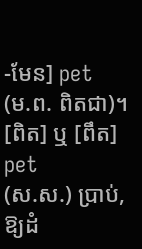-មែន] pet
(ម.ព. ពិតជា)។
[ពិត] ឬ [ពឹត] pet
(ស.ស.) ប្រាប់, ឱ្យដំ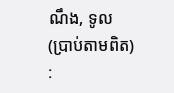ណឹង, ទូល (ប្រាប់តាមពិត) :